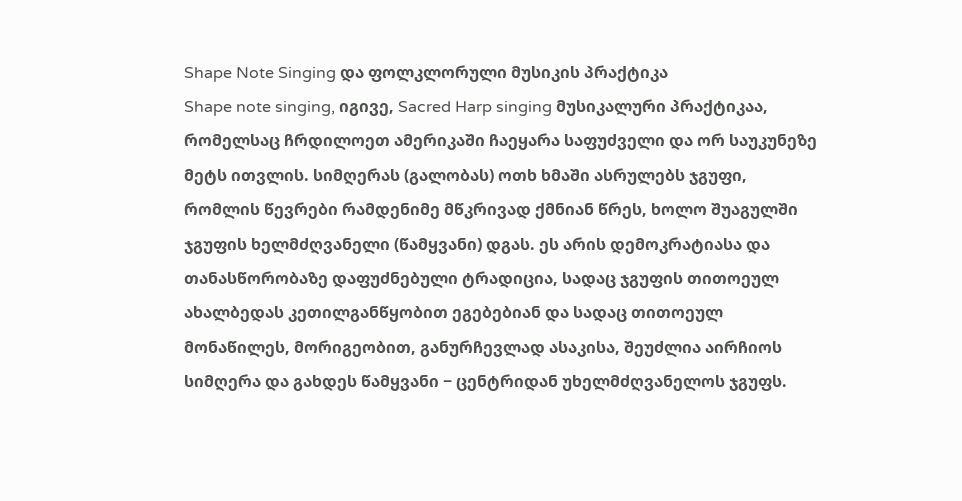Shape Note Singing და ფოლკლორული მუსიკის პრაქტიკა
Shape note singing, იგივე, Sacred Harp singing მუსიკალური პრაქტიკაა, რომელსაც ჩრდილოეთ ამერიკაში ჩაეყარა საფუძველი და ორ საუკუნეზე მეტს ითვლის. სიმღერას (გალობას) ოთხ ხმაში ასრულებს ჯგუფი, რომლის წევრები რამდენიმე მწკრივად ქმნიან წრეს, ხოლო შუაგულში ჯგუფის ხელმძღვანელი (წამყვანი) დგას. ეს არის დემოკრატიასა და თანასწორობაზე დაფუძნებული ტრადიცია, სადაც ჯგუფის თითოეულ ახალბედას კეთილგანწყობით ეგებებიან და სადაც თითოეულ მონაწილეს, მორიგეობით, განურჩევლად ასაკისა, შეუძლია აირჩიოს სიმღერა და გახდეს წამყვანი − ცენტრიდან უხელმძღვანელოს ჯგუფს.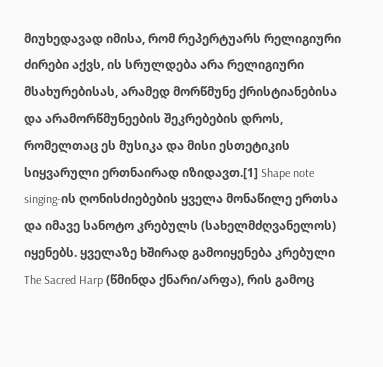მიუხედავად იმისა, რომ რეპერტუარს რელიგიური ძირები აქვს, ის სრულდება არა რელიგიური მსახურებისას, არამედ მორწმუნე ქრისტიანებისა და არამორწმუნეების შეკრებების დროს, რომელთაც ეს მუსიკა და მისი ესთეტიკის სიყვარული ერთნაირად იზიდავთ.[1] Shape note singing-ის ღონისძიებების ყველა მონაწილე ერთსა და იმავე სანოტო კრებულს (სახელმძღვანელოს) იყენებს. ყველაზე ხშირად გამოიყენება კრებული The Sacred Harp (წმინდა ქნარი/არფა), რის გამოც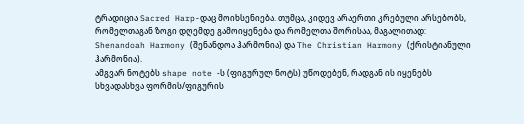ტრადიცია Sacred Harp-დაც მოიხსენიება. თუმცა, კიდევ არაერთი კრებული არსებობს, რომელთაგან ზოგი დღემდე გამოიყენება და რომელთა შორისაა, მაგალითად: Shenandoah Harmony (შენანდოა ჰარმონია) და The Christian Harmony (ქრისტიანული ჰარმონია).
ამგვარ ნოტებს shape note -ს (ფიგურულ ნოტს) უწოდებენ, რადგან ის იყენებს სხვადასხვა ფორმის/ფიგურის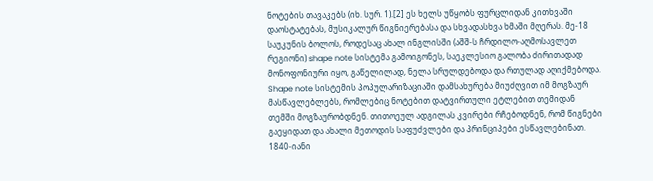ნოტების თავაკებს (იხ. სურ. 1).[2] ეს ხელს უწყობს ფურცლიდან კითხვაში დაოსტატებას, მუსიკალურ წიგნიერებასა და სხვადასხვა ხმაში მღერას. მე-18 საუკუნის ბოლოს, როდესაც ახალ ინგლისში (აშშ-ს ჩრდილო-აღმოსავლეთ რეგიონი) shape note სისტემა გამოიგონეს, საეკლესიო გალობა ძირითადად მონოფონიური იყო, გაწელილად, ნელა სრულდებოდა და რთულად აღიქმებოდა. Shape note სისტემის პოპულარიზაციაში დამსახურება მიუძღვით იმ მოგზაურ მასწავლებლებს, რომლებიც ნოტებით დატვირთული ეტლებით თემიდან თემში მოგზაურობდნენ. თითოეულ ადგილას კვირები რჩებოდნენ, რომ წიგნები გაეყიდათ და ახალი მეთოდის საფუძვლები და პრინციპები ესწავლებინათ.
1840-იანი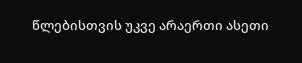წლებისთვის უკვე არაერთი ასეთი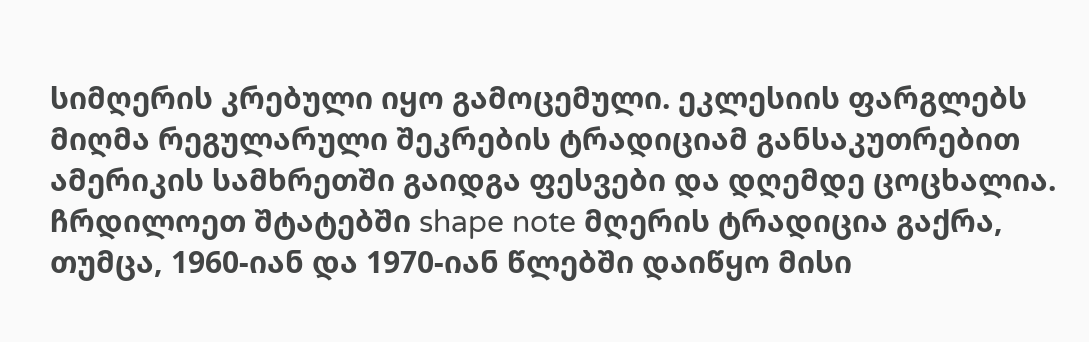სიმღერის კრებული იყო გამოცემული. ეკლესიის ფარგლებს მიღმა რეგულარული შეკრების ტრადიციამ განსაკუთრებით ამერიკის სამხრეთში გაიდგა ფესვები და დღემდე ცოცხალია. ჩრდილოეთ შტატებში shape note მღერის ტრადიცია გაქრა, თუმცა, 1960-იან და 1970-იან წლებში დაიწყო მისი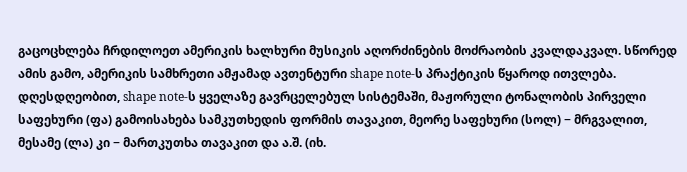გაცოცხლება ჩრდილოეთ ამერიკის ხალხური მუსიკის აღორძინების მოძრაობის კვალდაკვალ. სწორედ ამის გამო, ამერიკის სამხრეთი ამჟამად ავთენტური shape note-ს პრაქტიკის წყაროდ ითვლება.
დღესდღეობით, shape note-ს ყველაზე გავრცელებულ სისტემაში, მაჟორული ტონალობის პირველი საფეხური (ფა) გამოისახება სამკუთხედის ფორმის თავაკით, მეორე საფეხური (სოლ) − მრგვალით, მესამე (ლა) კი − მართკუთხა თავაკით და ა.შ. (იხ.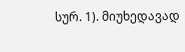სურ. 1). მიუხედავად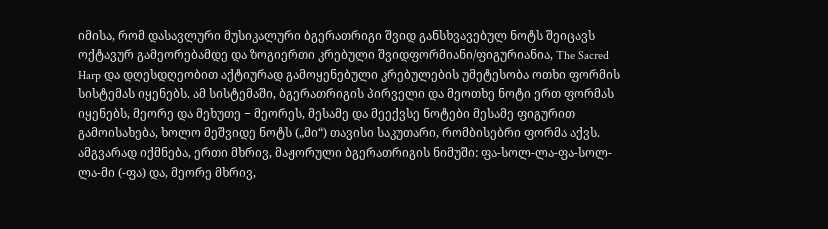იმისა, რომ დასავლური მუსიკალური ბგერათრიგი შვიდ განსხვავებულ ნოტს შეიცავს ოქტავურ გამეორებამდე და ზოგიერთი კრებული შვიდფორმიანი/ფიგურიანია, The Sacred Harp და დღესდღეობით აქტიურად გამოყენებული კრებულების უმეტესობა ოთხი ფორმის სისტემას იყენებს. ამ სისტემაში, ბგერათრიგის პირველი და მეოთხე ნოტი ერთ ფორმას იყენებს, მეორე და მეხუთე − მეორეს, მესამე და მეექვსე ნოტები მესამე ფიგურით გამოისახება, ხოლო მეშვიდე ნოტს („მი“) თავისი საკუთარი, რომბისებრი ფორმა აქვს. ამგვარად იქმნება, ერთი მხრივ, მაჟორული ბგერათრიგის ნიმუში: ფა-სოლ-ლა-ფა-სოლ-ლა-მი (-ფა) და, მეორე მხრივ,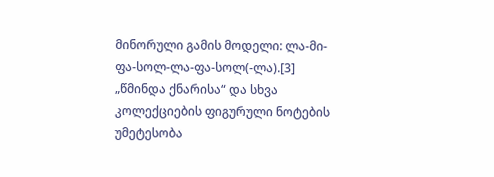მინორული გამის მოდელი: ლა-მი-ფა-სოლ-ლა-ფა-სოლ(-ლა).[3] „წმინდა ქნარისა“ და სხვა კოლექციების ფიგურული ნოტების უმეტესობა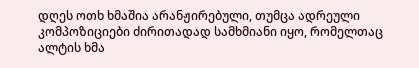დღეს ოთხ ხმაშია არანჟირებული, თუმცა ადრეული კომპოზიციები ძირითადად სამხმიანი იყო, რომელთაც ალტის ხმა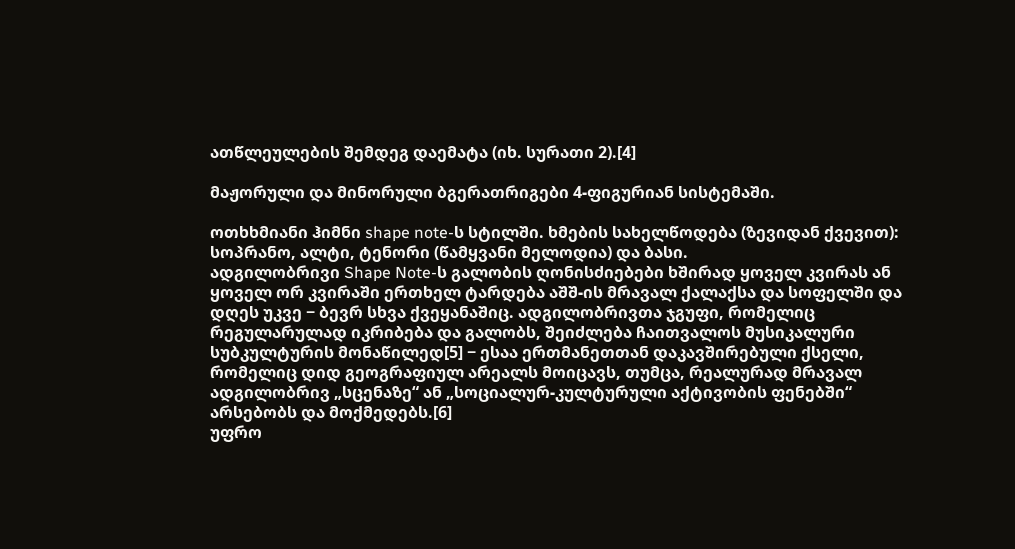ათწლეულების შემდეგ დაემატა (იხ. სურათი 2).[4]

მაჟორული და მინორული ბგერათრიგები 4-ფიგურიან სისტემაში.

ოთხხმიანი ჰიმნი shape note-ს სტილში. ხმების სახელწოდება (ზევიდან ქვევით): სოპრანო, ალტი, ტენორი (წამყვანი მელოდია) და ბასი.
ადგილობრივი Shape Note-ს გალობის ღონისძიებები ხშირად ყოველ კვირას ან ყოველ ორ კვირაში ერთხელ ტარდება აშშ-ის მრავალ ქალაქსა და სოფელში და დღეს უკვე − ბევრ სხვა ქვეყანაშიც. ადგილობრივთა ჯგუფი, რომელიც რეგულარულად იკრიბება და გალობს, შეიძლება ჩაითვალოს მუსიკალური სუბკულტურის მონაწილედ[5] − ესაა ერთმანეთთან დაკავშირებული ქსელი, რომელიც დიდ გეოგრაფიულ არეალს მოიცავს, თუმცა, რეალურად მრავალ ადგილობრივ „სცენაზე“ ან „სოციალურ-კულტურული აქტივობის ფენებში“ არსებობს და მოქმედებს.[6]
უფრო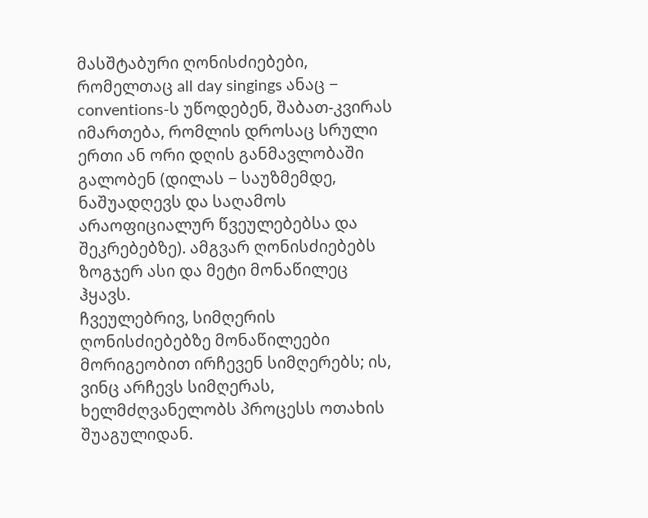მასშტაბური ღონისძიებები, რომელთაც all day singings ანაც − conventions-ს უწოდებენ, შაბათ-კვირას იმართება, რომლის დროსაც სრული ერთი ან ორი დღის განმავლობაში გალობენ (დილას − საუზმემდე, ნაშუადღევს და საღამოს არაოფიციალურ წვეულებებსა და შეკრებებზე). ამგვარ ღონისძიებებს ზოგჯერ ასი და მეტი მონაწილეც ჰყავს.
ჩვეულებრივ, სიმღერის ღონისძიებებზე მონაწილეები მორიგეობით ირჩევენ სიმღერებს; ის, ვინც არჩევს სიმღერას, ხელმძღვანელობს პროცესს ოთახის შუაგულიდან.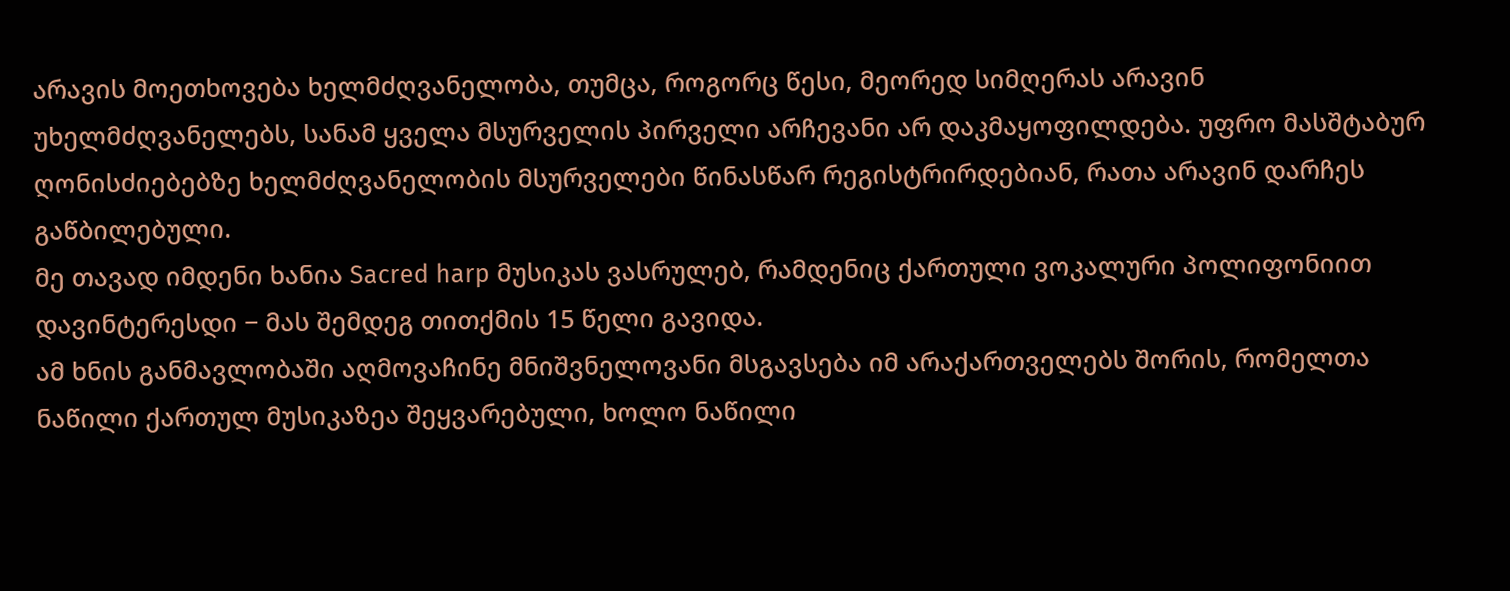არავის მოეთხოვება ხელმძღვანელობა, თუმცა, როგორც წესი, მეორედ სიმღერას არავინ უხელმძღვანელებს, სანამ ყველა მსურველის პირველი არჩევანი არ დაკმაყოფილდება. უფრო მასშტაბურ ღონისძიებებზე ხელმძღვანელობის მსურველები წინასწარ რეგისტრირდებიან, რათა არავინ დარჩეს გაწბილებული.
მე თავად იმდენი ხანია Sacred harp მუსიკას ვასრულებ, რამდენიც ქართული ვოკალური პოლიფონიით დავინტერესდი − მას შემდეგ თითქმის 15 წელი გავიდა.
ამ ხნის განმავლობაში აღმოვაჩინე მნიშვნელოვანი მსგავსება იმ არაქართველებს შორის, რომელთა ნაწილი ქართულ მუსიკაზეა შეყვარებული, ხოლო ნაწილი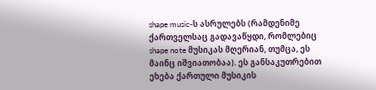shape music-ს ასრულებს (რამდენიმე ქართველსაც გადავაწყდი, რომლებიც shape note მუსიკას მღერიან, თუმცა, ეს მაინც იშვიათობაა). ეს განსაკუთრებით ეხება ქართული მუსიკის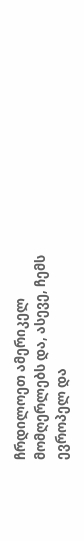ჩრდილოეთ ამერიკელ მომღერლებს და, ასევე, ჩემს ევროპელ და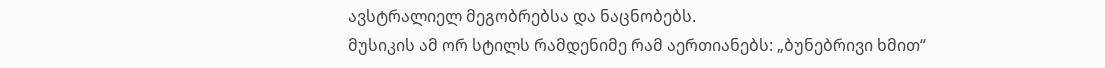ავსტრალიელ მეგობრებსა და ნაცნობებს.
მუსიკის ამ ორ სტილს რამდენიმე რამ აერთიანებს: „ბუნებრივი ხმით“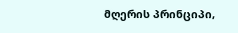მღერის პრინციპი,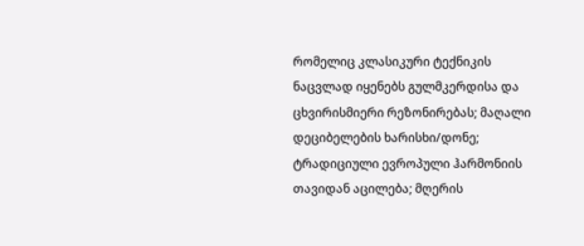რომელიც კლასიკური ტექნიკის ნაცვლად იყენებს გულმკერდისა და ცხვირისმიერი რეზონირებას; მაღალი დეციბელების ხარისხი/დონე; ტრადიციული ევროპული ჰარმონიის თავიდან აცილება; მღერის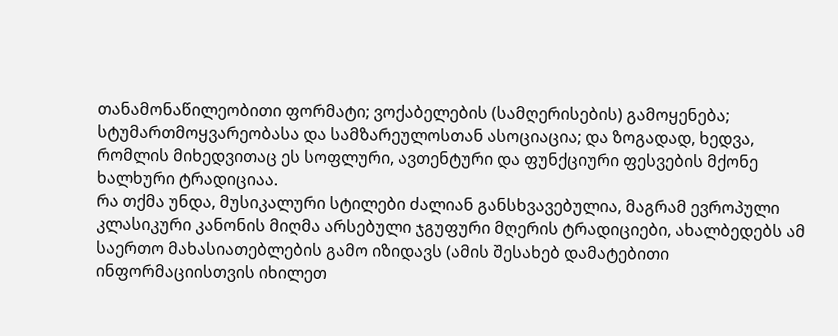თანამონაწილეობითი ფორმატი; ვოქაბელების (სამღერისების) გამოყენება; სტუმართმოყვარეობასა და სამზარეულოსთან ასოციაცია; და ზოგადად, ხედვა, რომლის მიხედვითაც ეს სოფლური, ავთენტური და ფუნქციური ფესვების მქონე ხალხური ტრადიციაა.
რა თქმა უნდა, მუსიკალური სტილები ძალიან განსხვავებულია, მაგრამ ევროპული კლასიკური კანონის მიღმა არსებული ჯგუფური მღერის ტრადიციები, ახალბედებს ამ საერთო მახასიათებლების გამო იზიდავს (ამის შესახებ დამატებითი ინფორმაციისთვის იხილეთ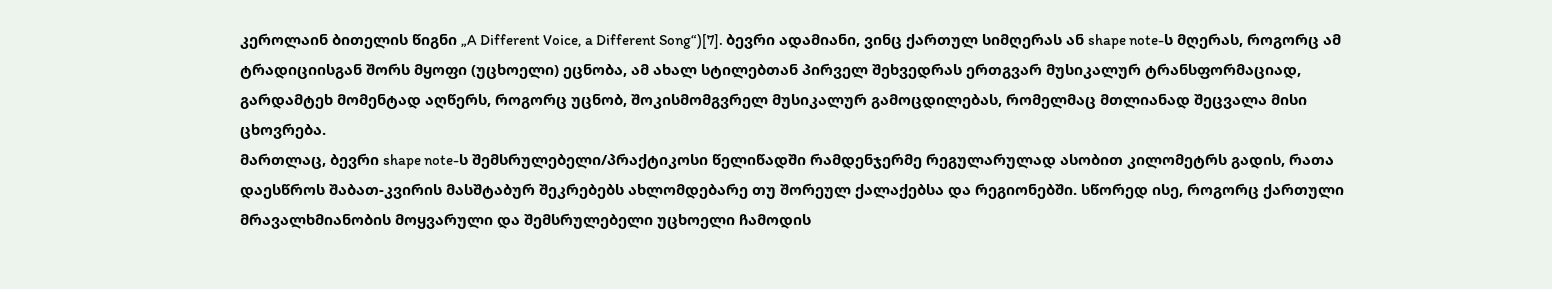კეროლაინ ბითელის წიგნი „A Different Voice, a Different Song“)[7]. ბევრი ადამიანი, ვინც ქართულ სიმღერას ან shape note-ს მღერას, როგორც ამ ტრადიციისგან შორს მყოფი (უცხოელი) ეცნობა, ამ ახალ სტილებთან პირველ შეხვედრას ერთგვარ მუსიკალურ ტრანსფორმაციად, გარდამტეხ მომენტად აღწერს, როგორც უცნობ, შოკისმომგვრელ მუსიკალურ გამოცდილებას, რომელმაც მთლიანად შეცვალა მისი ცხოვრება.
მართლაც, ბევრი shape note-ს შემსრულებელი/პრაქტიკოსი წელიწადში რამდენჯერმე რეგულარულად ასობით კილომეტრს გადის, რათა დაესწროს შაბათ-კვირის მასშტაბურ შეკრებებს ახლომდებარე თუ შორეულ ქალაქებსა და რეგიონებში. სწორედ ისე, როგორც ქართული მრავალხმიანობის მოყვარული და შემსრულებელი უცხოელი ჩამოდის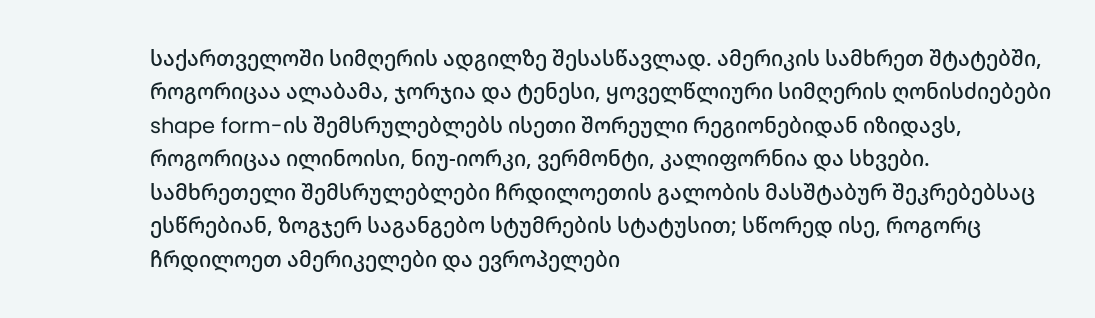საქართველოში სიმღერის ადგილზე შესასწავლად. ამერიკის სამხრეთ შტატებში, როგორიცაა ალაბამა, ჯორჯია და ტენესი, ყოველწლიური სიმღერის ღონისძიებები shape form-ის შემსრულებლებს ისეთი შორეული რეგიონებიდან იზიდავს, როგორიცაა ილინოისი, ნიუ-იორკი, ვერმონტი, კალიფორნია და სხვები. სამხრეთელი შემსრულებლები ჩრდილოეთის გალობის მასშტაბურ შეკრებებსაც ესწრებიან, ზოგჯერ საგანგებო სტუმრების სტატუსით; სწორედ ისე, როგორც ჩრდილოეთ ამერიკელები და ევროპელები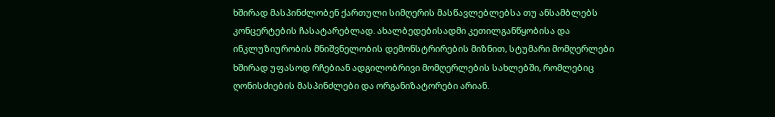ხშირად მასპინძლობენ ქართული სიმღერის მასწავლებლებსა თუ ანსამბლებს კონცერტების ჩასატარებლად. ახალბედებისადმი კეთილგანწყობისა და ინკლუზიურობის მნიშვნელობის დემონსტრირების მიზნით, სტუმარი მომღერლები ხშირად უფასოდ რჩებიან ადგილობრივი მომღერლების სახლებში, რომლებიც ღონისძიების მასპინძლები და ორგანიზატორები არიან.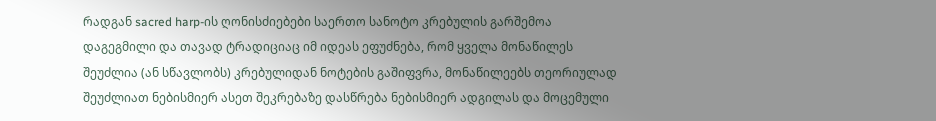რადგან sacred harp-ის ღონისძიებები საერთო სანოტო კრებულის გარშემოა დაგეგმილი და თავად ტრადიციაც იმ იდეას ეფუძნება, რომ ყველა მონაწილეს შეუძლია (ან სწავლობს) კრებულიდან ნოტების გაშიფვრა, მონაწილეებს თეორიულად შეუძლიათ ნებისმიერ ასეთ შეკრებაზე დასწრება ნებისმიერ ადგილას და მოცემული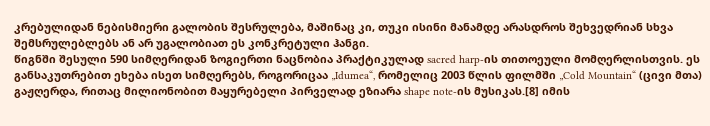კრებულიდან ნებისმიერი გალობის შესრულება, მაშინაც კი, თუკი ისინი მანამდე არასდროს შეხვედრიან სხვა შემსრულებლებს ან არ უგალობიათ ეს კონკრეტული ჰანგი.
წიგნში შესული 590 სიმღერიდან ზოგიერთი ნაცნობია პრაქტიკულად sacred harp-ის თითოეული მომღერლისთვის. ეს განსაკუთრებით ეხება ისეთ სიმღერებს, როგორიცაა „Idumea“, რომელიც 2003 წლის ფილმში „Cold Mountain“ (ცივი მთა) გაჟღერდა, რითაც მილიონობით მაყურებელი პირველად ეზიარა shape note-ის მუსიკას.[8] იმის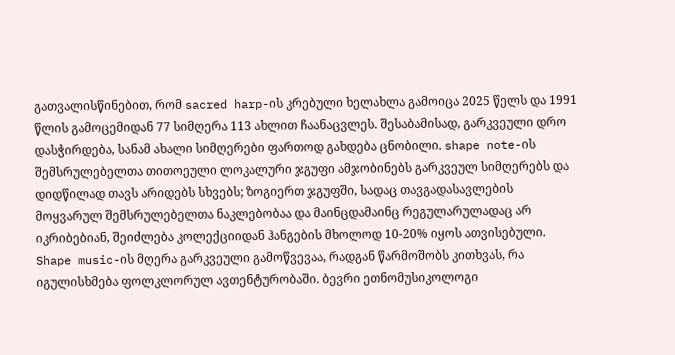გათვალისწინებით, რომ sacred harp-ის კრებული ხელახლა გამოიცა 2025 წელს და 1991 წლის გამოცემიდან 77 სიმღერა 113 ახლით ჩაანაცვლეს. შესაბამისად, გარკვეული დრო დასჭირდება, სანამ ახალი სიმღერები ფართოდ გახდება ცნობილი. shape note-ის შემსრულებელთა თითოეული ლოკალური ჯგუფი ამჯობინებს გარკვეულ სიმღერებს და დიდწილად თავს არიდებს სხვებს; ზოგიერთ ჯგუფში, სადაც თავგადასავლების მოყვარულ შემსრულებელთა ნაკლებობაა და მაინცდამაინც რეგულარულადაც არ იკრიბებიან, შეიძლება კოლექციიდან ჰანგების მხოლოდ 10-20% იყოს ათვისებული.
Shape music-ის მღერა გარკვეული გამოწვევაა, რადგან წარმოშობს კითხვას, რა იგულისხმება ფოლკლორულ ავთენტურობაში. ბევრი ეთნომუსიკოლოგი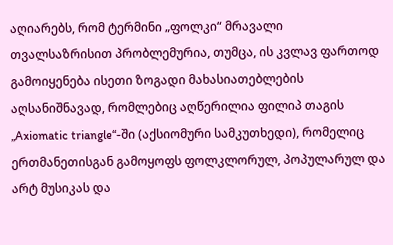აღიარებს, რომ ტერმინი „ფოლკი“ მრავალი თვალსაზრისით პრობლემურია, თუმცა, ის კვლავ ფართოდ გამოიყენება ისეთი ზოგადი მახასიათებლების აღსანიშნავად, რომლებიც აღწერილია ფილიპ თაგის „Axiomatic triangle“-ში (აქსიომური სამკუთხედი), რომელიც ერთმანეთისგან გამოყოფს ფოლკლორულ, პოპულარულ და არტ მუსიკას და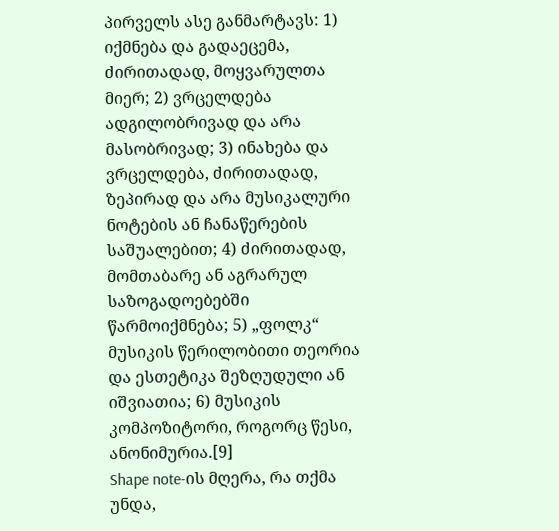პირველს ასე განმარტავს: 1) იქმნება და გადაეცემა, ძირითადად, მოყვარულთა მიერ; 2) ვრცელდება ადგილობრივად და არა მასობრივად; 3) ინახება და ვრცელდება, ძირითადად, ზეპირად და არა მუსიკალური ნოტების ან ჩანაწერების საშუალებით; 4) ძირითადად, მომთაბარე ან აგრარულ საზოგადოებებში წარმოიქმნება; 5) „ფოლკ“ მუსიკის წერილობითი თეორია და ესთეტიკა შეზღუდული ან იშვიათია; 6) მუსიკის კომპოზიტორი, როგორც წესი, ანონიმურია.[9]
Shape note-ის მღერა, რა თქმა უნდა,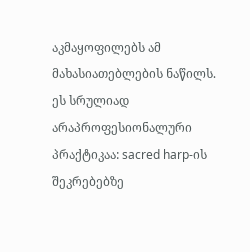აკმაყოფილებს ამ მახასიათებლების ნაწილს. ეს სრულიად არაპროფესიონალური პრაქტიკაა: sacred harp-ის შეკრებებზე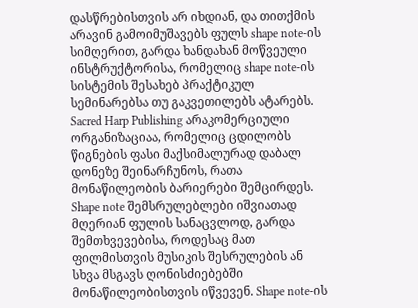დასწრებისთვის არ იხდიან, და თითქმის არავინ გამოიმუშავებს ფულს shape note-ის სიმღერით, გარდა ხანდახან მოწვეული ინსტრუქტორისა, რომელიც shape note-ის სისტემის შესახებ პრაქტიკულ სემინარებსა თუ გაკვეთილებს ატარებს.
Sacred Harp Publishing არაკომერციული ორგანიზაციაა, რომელიც ცდილობს წიგნების ფასი მაქსიმალურად დაბალ დონეზე შეინარჩუნოს, რათა მონაწილეობის ბარიერები შემცირდეს. Shape note შემსრულებლები იშვიათად მღერიან ფულის სანაცვლოდ, გარდა შემთხვევებისა, როდესაც მათ ფილმისთვის მუსიკის შესრულების ან სხვა მსგავს ღონისძიებებში მონაწილეობისთვის იწვევენ. Shape note-ის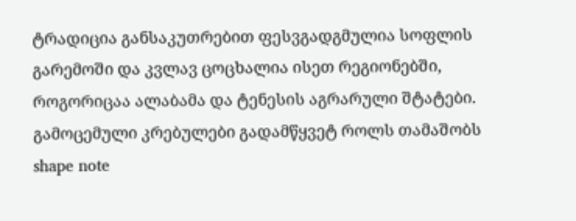ტრადიცია განსაკუთრებით ფესვგადგმულია სოფლის გარემოში და კვლავ ცოცხალია ისეთ რეგიონებში, როგორიცაა ალაბამა და ტენესის აგრარული შტატები.
გამოცემული კრებულები გადამწყვეტ როლს თამაშობს shape note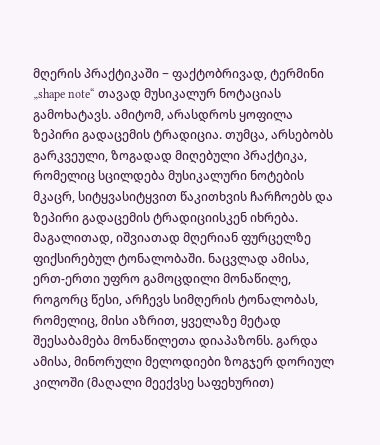მღერის პრაქტიკაში − ფაქტობრივად, ტერმინი „shape note“ თავად მუსიკალურ ნოტაციას გამოხატავს. ამიტომ, არასდროს ყოფილა ზეპირი გადაცემის ტრადიცია. თუმცა, არსებობს გარკვეული, ზოგადად მიღებული პრაქტიკა, რომელიც სცილდება მუსიკალური ნოტების მკაცრ, სიტყვასიტყვით წაკითხვის ჩარჩოებს და ზეპირი გადაცემის ტრადიციისკენ იხრება.
მაგალითად, იშვიათად მღერიან ფურცელზე ფიქსირებულ ტონალობაში. ნაცვლად ამისა, ერთ-ერთი უფრო გამოცდილი მონაწილე, როგორც წესი, არჩევს სიმღერის ტონალობას, რომელიც, მისი აზრით, ყველაზე მეტად შეესაბამება მონაწილეთა დიაპაზონს. გარდა ამისა, მინორული მელოდიები ზოგჯერ დორიულ კილოში (მაღალი მეექვსე საფეხურით)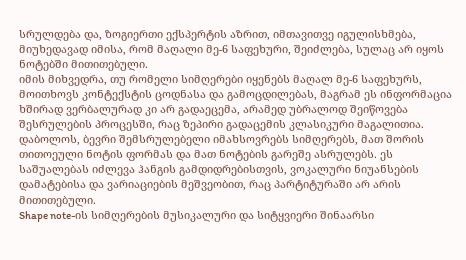სრულდება და, ზოგიერთი ექსპერტის აზრით, იმთავითვე იგულისხმება, მიუხედავად იმისა, რომ მაღალი მე-6 საფეხური, შეიძლება, სულაც არ იყოს ნოტებში მითითებული.
იმის მიხვედრა, თუ რომელი სიმღერები იყენებს მაღალ მე-6 საფეხურს, მოითხოვს კონტექსტის ცოდნასა და გამოცდილებას, მაგრამ ეს ინფორმაცია ხშირად ვერბალურად კი არ გადაეცემა, არამედ უბრალოდ შეიწოვება შესრულების პროცესში, რაც ზეპირი გადაცემის კლასიკური მაგალითია.
დაბოლოს, ბევრი შემსრულებელი იმახსოვრებს სიმღერებს, მათ შორის თითოეული ნოტის ფორმას და მათ ნოტების გარეშე ასრულებს. ეს საშუალებას იძლევა ჰანგის გამდიდრებისთვის, ვოკალური ნიუანსების დამატებისა და ვარიაციების მეშვეობით, რაც პარტიტურაში არ არის მითითებული.
Shape note-ის სიმღერების მუსიკალური და სიტყვიერი შინაარსი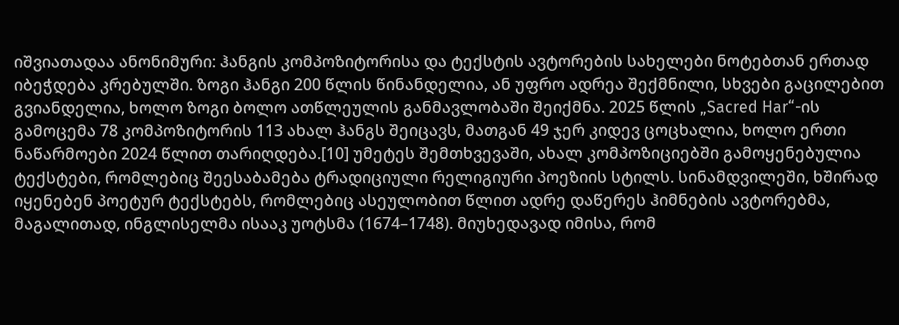იშვიათადაა ანონიმური: ჰანგის კომპოზიტორისა და ტექსტის ავტორების სახელები ნოტებთან ერთად იბეჭდება კრებულში. ზოგი ჰანგი 200 წლის წინანდელია, ან უფრო ადრეა შექმნილი, სხვები გაცილებით გვიანდელია, ხოლო ზოგი ბოლო ათწლეულის განმავლობაში შეიქმნა. 2025 წლის „Sacred Har“-ის გამოცემა 78 კომპოზიტორის 113 ახალ ჰანგს შეიცავს, მათგან 49 ჯერ კიდევ ცოცხალია, ხოლო ერთი ნაწარმოები 2024 წლით თარიღდება.[10] უმეტეს შემთხვევაში, ახალ კომპოზიციებში გამოყენებულია ტექსტები, რომლებიც შეესაბამება ტრადიციული რელიგიური პოეზიის სტილს. სინამდვილეში, ხშირად იყენებენ პოეტურ ტექსტებს, რომლებიც ასეულობით წლით ადრე დაწერეს ჰიმნების ავტორებმა, მაგალითად, ინგლისელმა ისააკ უოტსმა (1674–1748). მიუხედავად იმისა, რომ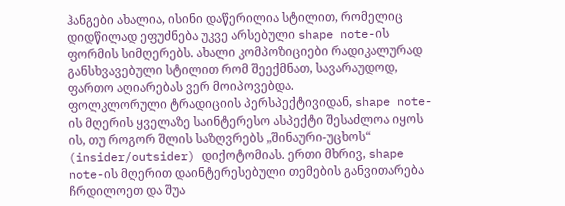ჰანგები ახალია, ისინი დაწერილია სტილით, რომელიც დიდწილად ეფუძნება უკვე არსებული shape note-ის ფორმის სიმღერებს. ახალი კომპოზიციები რადიკალურად განსხვავებული სტილით რომ შეექმნათ, სავარაუდოდ, ფართო აღიარებას ვერ მოიპოვებდა.
ფოლკლორული ტრადიციის პერსპექტივიდან, shape note-ის მღერის ყველაზე საინტერესო ასპექტი შესაძლოა იყოს ის, თუ როგორ შლის საზღვრებს „შინაური-უცხოს“ (insider/outsider) დიქოტომიას. ერთი მხრივ, shape note-ის მღერით დაინტერესებული თემების განვითარება ჩრდილოეთ და შუა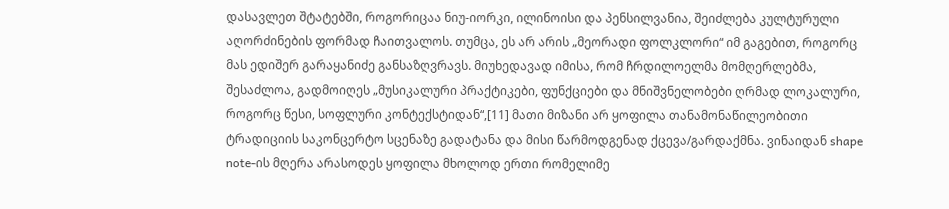დასავლეთ შტატებში, როგორიცაა ნიუ-იორკი, ილინოისი და პენსილვანია, შეიძლება კულტურული აღორძინების ფორმად ჩაითვალოს. თუმცა, ეს არ არის „მეორადი ფოლკლორი“ იმ გაგებით, როგორც მას ედიშერ გარაყანიძე განსაზღვრავს. მიუხედავად იმისა, რომ ჩრდილოელმა მომღერლებმა, შესაძლოა, გადმოიღეს „მუსიკალური პრაქტიკები, ფუნქციები და მნიშვნელობები ღრმად ლოკალური, როგორც წესი, სოფლური კონტექსტიდან“,[11] მათი მიზანი არ ყოფილა თანამონაწილეობითი ტრადიციის საკონცერტო სცენაზე გადატანა და მისი წარმოდგენად ქცევა/გარდაქმნა. ვინაიდან shape note-ის მღერა არასოდეს ყოფილა მხოლოდ ერთი რომელიმე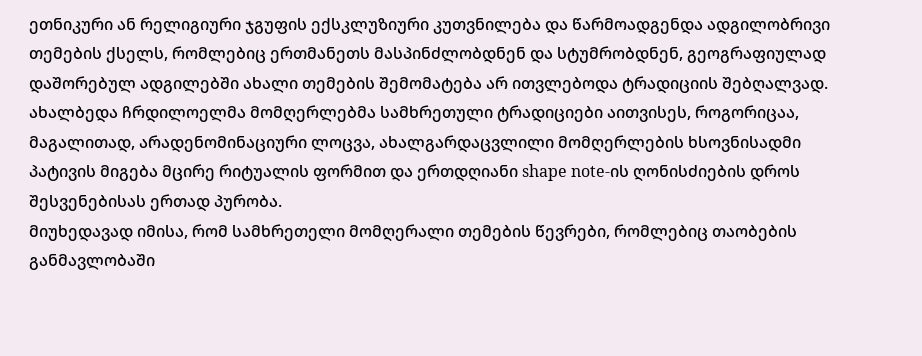ეთნიკური ან რელიგიური ჯგუფის ექსკლუზიური კუთვნილება და წარმოადგენდა ადგილობრივი თემების ქსელს, რომლებიც ერთმანეთს მასპინძლობდნენ და სტუმრობდნენ, გეოგრაფიულად დაშორებულ ადგილებში ახალი თემების შემომატება არ ითვლებოდა ტრადიციის შებღალვად. ახალბედა ჩრდილოელმა მომღერლებმა სამხრეთული ტრადიციები აითვისეს, როგორიცაა, მაგალითად, არადენომინაციური ლოცვა, ახალგარდაცვლილი მომღერლების ხსოვნისადმი პატივის მიგება მცირე რიტუალის ფორმით და ერთდღიანი shape note-ის ღონისძიების დროს შესვენებისას ერთად პურობა.
მიუხედავად იმისა, რომ სამხრეთელი მომღერალი თემების წევრები, რომლებიც თაობების განმავლობაში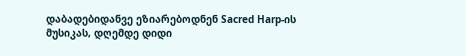დაბადებიდანვე ეზიარებოდნენ Sacred Harp-ის მუსიკას, დღემდე დიდი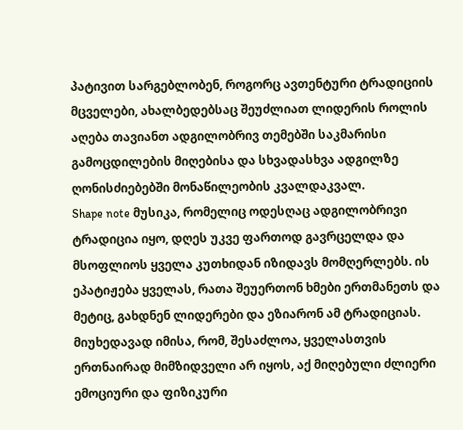პატივით სარგებლობენ, როგორც ავთენტური ტრადიციის მცველები, ახალბედებსაც შეუძლიათ ლიდერის როლის აღება თავიანთ ადგილობრივ თემებში საკმარისი გამოცდილების მიღებისა და სხვადასხვა ადგილზე ღონისძიებებში მონაწილეობის კვალდაკვალ.
Shape note მუსიკა, რომელიც ოდესღაც ადგილობრივი ტრადიცია იყო, დღეს უკვე ფართოდ გავრცელდა და მსოფლიოს ყველა კუთხიდან იზიდავს მომღერლებს. ის ეპატიჟება ყველას, რათა შეუერთონ ხმები ერთმანეთს და მეტიც, გახდნენ ლიდერები და ეზიარონ ამ ტრადიციას. მიუხედავად იმისა, რომ, შესაძლოა, ყველასთვის ერთნაირად მიმზიდველი არ იყოს, აქ მიღებული ძლიერი ემოციური და ფიზიკური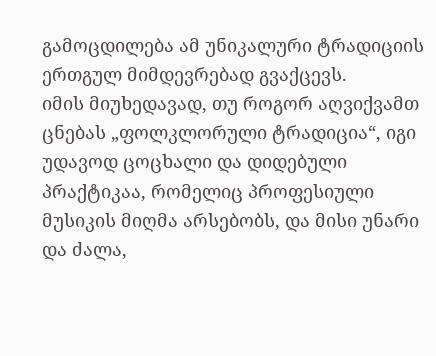გამოცდილება ამ უნიკალური ტრადიციის ერთგულ მიმდევრებად გვაქცევს.
იმის მიუხედავად, თუ როგორ აღვიქვამთ ცნებას „ფოლკლორული ტრადიცია“, იგი უდავოდ ცოცხალი და დიდებული პრაქტიკაა, რომელიც პროფესიული მუსიკის მიღმა არსებობს, და მისი უნარი და ძალა,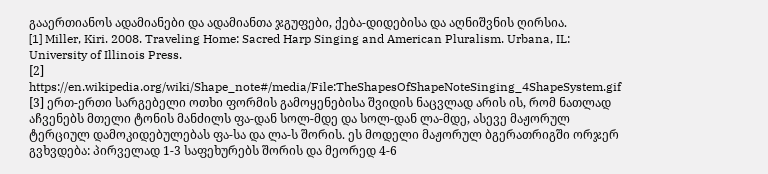გააერთიანოს ადამიანები და ადამიანთა ჯგუფები, ქება-დიდებისა და აღნიშვნის ღირსია.
[1] Miller, Kiri. 2008. Traveling Home: Sacred Harp Singing and American Pluralism. Urbana, IL: University of Illinois Press.
[2] https://en.wikipedia.org/wiki/Shape_note#/media/File:TheShapesOfShapeNoteSinging_4ShapeSystem.gif
[3] ერთ-ერთი სარგებელი ოთხი ფორმის გამოყენებისა შვიდის ნაცვლად არის ის, რომ ნათლად აჩვენებს მთელი ტონის მანძილს ფა-დან სოლ-მდე და სოლ-დან ლა-მდე, ასევე მაჟორულ ტერციულ დამოკიდებულებას ფა-სა და ლა-ს შორის. ეს მოდელი მაჟორულ ბგერათრიგში ორჯერ გვხვდება: პირველად 1-3 საფეხურებს შორის და მეორედ 4-6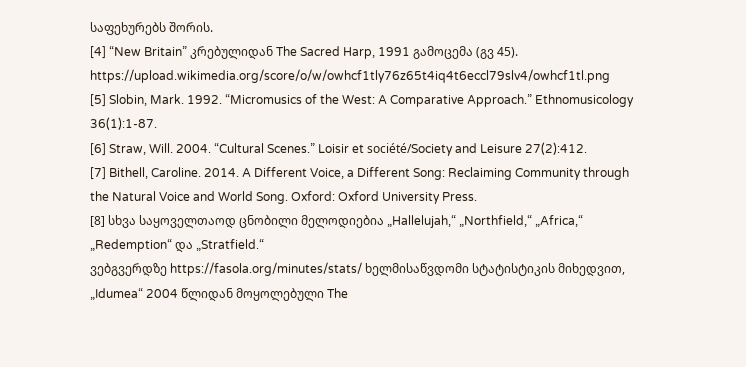საფეხურებს შორის.
[4] “New Britain” კრებულიდან The Sacred Harp, 1991 გამოცემა (გვ 45). https://upload.wikimedia.org/score/o/w/owhcf1tly76z65t4iq4t6eccl79slv4/owhcf1tl.png
[5] Slobin, Mark. 1992. “Micromusics of the West: A Comparative Approach.” Ethnomusicology 36(1):1-87.
[6] Straw, Will. 2004. “Cultural Scenes.” Loisir et société/Society and Leisure 27(2):412.
[7] Bithell, Caroline. 2014. A Different Voice, a Different Song: Reclaiming Community through the Natural Voice and World Song. Oxford: Oxford University Press.
[8] სხვა საყოველთაოდ ცნობილი მელოდიებია „Hallelujah,“ „Northfield,“ „Africa,“ „Redemption“ და „Stratfield.“
ვებგვერდზე https://fasola.org/minutes/stats/ ხელმისაწვდომი სტატისტიკის მიხედვით, „Idumea“ 2004 წლიდან მოყოლებული The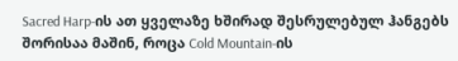Sacred Harp-ის ათ ყველაზე ხშირად შესრულებულ ჰანგებს შორისაა მაშინ, როცა Cold Mountain-ის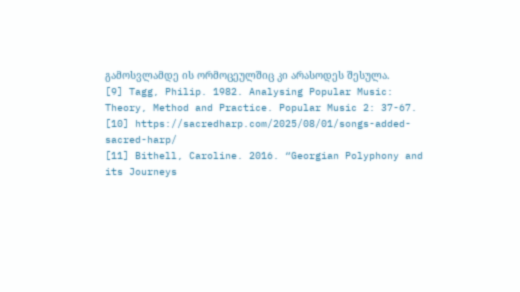გამოსვლამდე ის ორმოცეულშიც კი არასოდეს შესულა.
[9] Tagg, Philip. 1982. Analysing Popular Music: Theory, Method and Practice. Popular Music 2: 37-67.
[10] https://sacredharp.com/2025/08/01/songs-added-sacred-harp/
[11] Bithell, Caroline. 2016. “Georgian Polyphony and its Journeys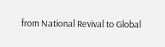from National Revival to Global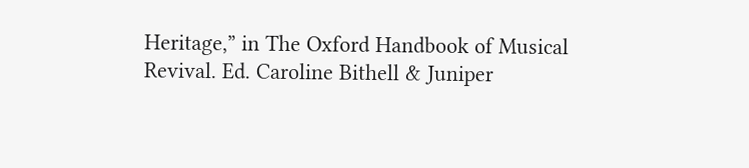Heritage,” in The Oxford Handbook of Musical Revival. Ed. Caroline Bithell & Juniper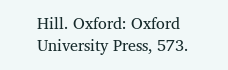Hill. Oxford: Oxford University Press, 573.